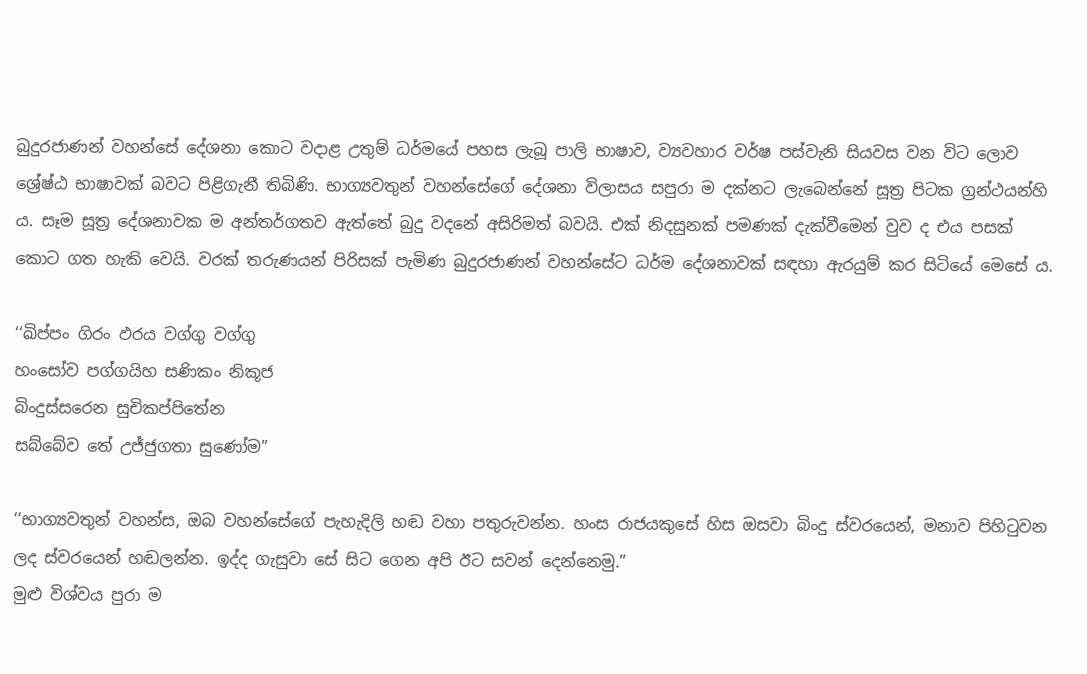බුදුරජාණන් වහන්සේ දේශනා කොට වදාළ උතුම් ධර්මයේ පහස ලැබූ පාලි භාෂාව, ව්‍යවහාර වර්ෂ පස්වැනි සියවස වන විට ලොව ශ්‍රේෂ්ඨ භාෂාවක් බවට පිළිගැනී තිබිණි. භාග්‍යවතුන් වහන්සේගේ දේශනා විලාසය සපුරා ම දක්නට ලැබෙන්නේ සූත්‍ර පිටක ග්‍රන්ථයන්හි ය. සෑම සූත්‍ර දේශනාවක ම අන්තර්ගතව ඇත්තේ බුදු වදනේ අසිරිමත් බවයි. එක් නිදසුනක් පමණක් දැක්වීමෙන් වුව ද එය පසක් කොට ගත හැකි වෙයි. වරක් තරුණයන් පිරිසක් පැමිණ බුදුරජාණන් වහන්සේට ධර්ම දේශනාවක් සඳහා ඇරයුම් කර සිටියේ මෙසේ ය.

‘‘ඛිප්පං ගිරං ඵරය වග්ගු වග්ගු
හංසෝව පග්ගයිහ සණිකං නිකූජ
බිංදුස්සරෙන සුචිකප්පිතේන
සබ්බේව තේ උජ්ජුගතා සුණෝම”

‘‘භාග්‍යවතුන් වහන්ස, ඔබ වහන්සේගේ පැහැදිලි හඬ වහා පතුරුවන්න. හංස රාජයකුසේ හිස ඔසවා බිංදු ස්වරයෙන්, මනාව පිහිටුවන ලද ස්වරයෙන් හඬලන්න. ඉද්ද ගැසුවා සේ සිට ගෙන අපි ඊට සවන් දෙන්නෙමු.”
මුළු විශ්වය පුරා ම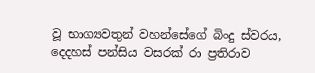වූ භාග්‍යවතුන් වහන්සේගේ බිංදු ස්වරය, දෙදහස් පන්සිය වසරක් රා ප්‍රතිරාව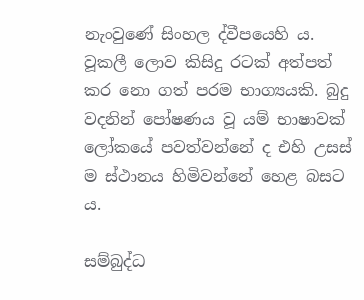නැංවුණේ සිංහල ද්වීපයෙහි ය. වූකලී ලොව කිසිදු රටක් අත්පත් කර නො ගත් පරම භාග්‍යයකි. බුදු වදනින් පෝෂණය වූ යම් භාෂාවක් ලෝකයේ පවත්වන්නේ ද එහි උසස් ම ස්ථානය හිමිවන්නේ හෙළ බසට ය.

සම්බුද්ධ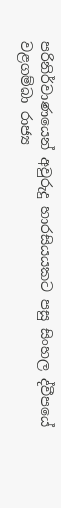පරිනිර්වාණයෙන් අවුරුදු හාරසියයකට පසු සිංහල ද්වීපයේ වළගම්බා රාජ්‍ය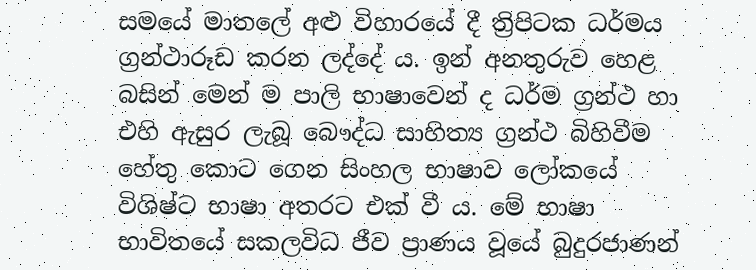සමයේ මාතලේ අළු විහාරයේ දී ත්‍රිපිටක ධර්මය ග්‍රන්ථාරූඩ කරන ලද්දේ ය. ඉන් අනතුරුව හෙළ බසින් මෙන් ම පාලි භාෂාවෙන් ද ධර්ම ග්‍රන්ථ හා එහි ඇසුර ලැබූ බෞද්ධ සාහිත්‍ය ග්‍රන්ථ බිහිවීම හේතු කොට ගෙන සිංහල භාෂාව ලෝකයේ විශිෂ්ට භාෂා අතරට එක් වී ය. මේ භාෂා භාවිතයේ සකලවිධ ජීව ප්‍රාණය වූයේ බුදුරජාණන්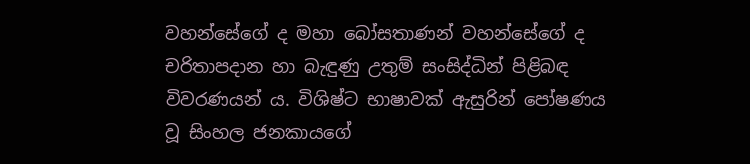වහන්සේගේ ද මහා බෝසතාණන් වහන්සේගේ ද චරිතාපදාන හා බැඳුණු උතුම් සංසිද්ධින් පිළිබඳ විවරණයන් ය. විශිෂ්ට භාෂාවක් ඇසුරින් පෝෂණය වූ සිංහල ජනකායගේ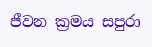ජීවන ක්‍රමය සපුරා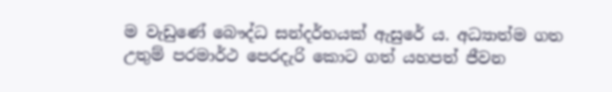ම වැඩුණේ බෞද්ධ සන්දර්භයක් ඇසුරේ ය. අධ්‍යාත්ම ගත උතුම් පරමාර්ථ පෙරදැරි කොට ගත් යහපත් ජීවන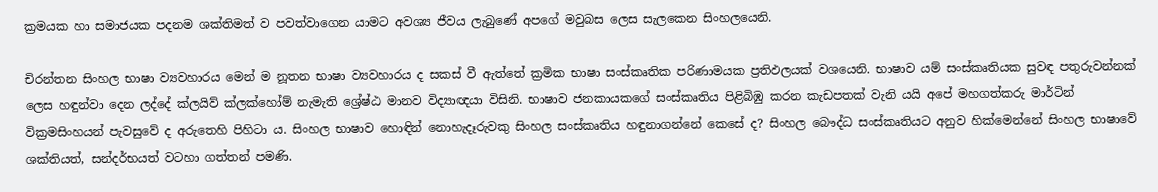ක්‍රමයක හා සමාජයක පදනම ශක්තිමත් ව පවත්වාගෙන යාමට අවශ්‍ය ජීවය ලැබුණේ අපගේ මවුබස ලෙස සැලකෙන සිංහලයෙනි.

චිරන්තන සිංහල භාෂා ව්‍යවහාරය මෙන් ම නූතන භාෂා ව්‍යවහාරය ද සකස් වී ඇත්තේ ක්‍රමික භාෂා සංස්කෘතික පරිණාමයක ප්‍රතිඵලයක් වශයෙනි. භාෂාව යම් සංස්කෘතියක සුවඳ පතුරුවන්නක් ලෙස හඳුන්වා දෙන ලද්දේ ක්ලයිව් ක්ලක්හෝම් නැමැති ශ්‍රේෂ්ඨ මානව විද්‍යාඥයා විසිනි. භාෂාව ජනකායකගේ සංස්කෘතිය පිළිබිඹු කරන කැඩපතක් වැනි යයි අපේ මහගත්කරු මාර්ටින් වික්‍රමසිංහයන් පැවසුවේ ද අරුතෙහි පිහිටා ය. සිංහල භාෂාව හොඳින් නොහැදෑරුවකු සිංහල සංස්කෘතිය හඳුනාගන්නේ කෙසේ ද? සිංහල බෞද්ධ සංස්කෘතියට අනුව හික්මෙන්නේ සිංහල භාෂාවේ ශක්තියත්, සන්දර්භයත් වටහා ගත්තන් පමණි.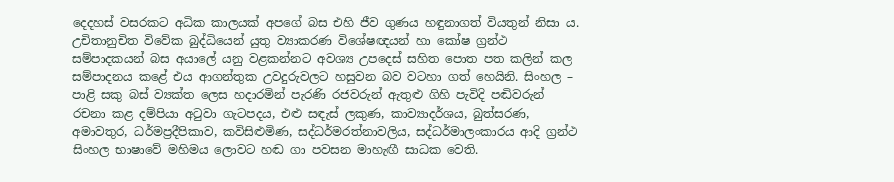දෙදහස් වසරකට අධික කාලයක් අපගේ බස එහි ජීව ගුණය හඳුනාගත් වියතුන් නිසා ය. උචිතානුචිත විවේක බුද්ධියෙන් යුතු ව්‍යාකරණ විශේෂඥයන් හා කෝෂ ග්‍රන්ථ සම්පාදකයන් බස අයාලේ යනු වළකන්නට අවශ්‍ය උපදෙස් සහිත පොත පත කලින් කල සම්පාදනය කළේ එය ආගන්තුක උවදුරුවලට හසුවන බව වටහා ගත් හෙයිනි. සිංහල – පාළි සකු බස් ව්‍යක්ත ලෙස හදාරමින් පැරණි රජවරුන් ඇතුළු ගිහි පැවිදි පඬිවරුන් රචනා කළ දම්පියා අටුවා ගැටපදය, එළු සඳැස් ලකුණ, කාව්‍යාදර්ශය, බුත්සරණ, අමාවතුර, ධර්මප්‍රදීපිකාව, කවිසිළුමිණ, සද්ධර්මරත්නාවලිය, සද්ධර්මාලංකාරය ආදි ග්‍රන්ථ සිංහල භාෂාවේ මහිමය ලොවට හඬ ගා පවසන මාහැඟී සාධක වෙති.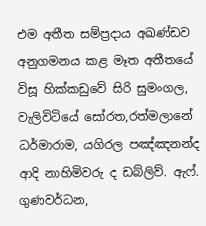එම අතීත සම්ප්‍රදාය අඛණ්ඩව අනුගමනය කළ මෑත අතීතයේ විසූ හික්කඩුවේ සිරි සුමංගල, වැලිවිටියේ සෝරත,රත්මලානේ ධර්මාරාම, යගිරල පඤ්ඤනන්ද ආදි නාහිමිවරු ද ඩබ්ලිව්. ඇෆ්. ගුණවර්ධන,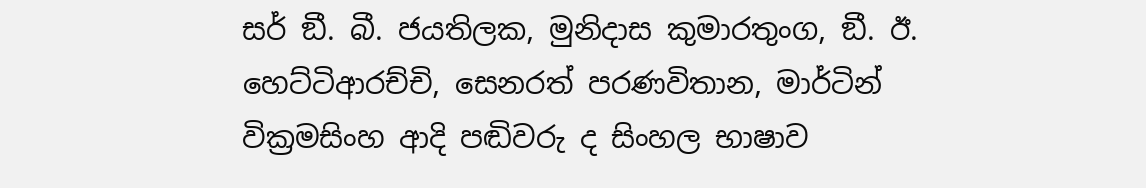සර් ඞී. බී. ජයතිලක, මුනිදාස කුමාරතුංග, ඞී. ඊ. හෙට්ටිආරච්චි, සෙනරත් පරණවිතාන, මාර්ටින් වික්‍රමසිංහ ආදි පඬිවරු ද සිංහල භාෂාව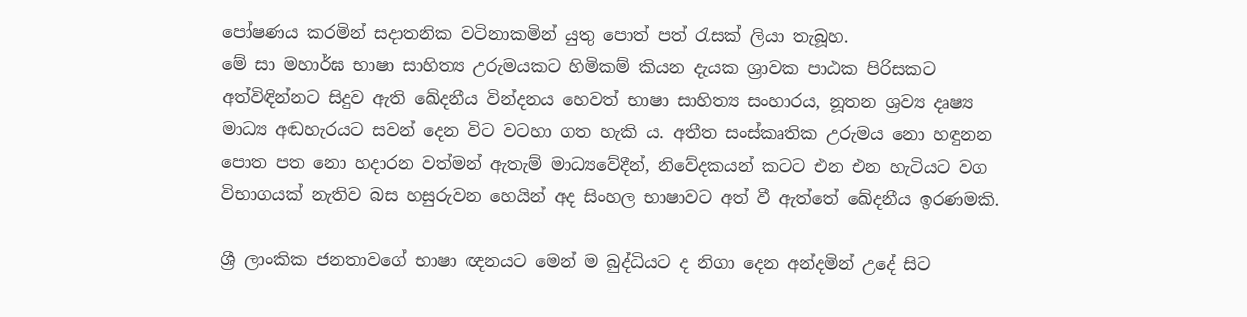පෝෂණය කරමින් සදාතනික වටිනාකමින් යුතු පොත් පත් රැසක් ලියා තැබූහ.
මේ සා මහාර්ඝ භාෂා සාහිත්‍ය උරුමයකට හිමිකම් කියන දැයක ශ්‍රාවක පාඨක පිරිසකට අත්විඳින්නට සිදුව ඇති ඛේදනීය වින්දනය හෙවත් භාෂා සාහිත්‍ය සංහාරය, නූතන ශ්‍රව්‍ය දෘෂ්‍ය මාධ්‍ය අඬහැරයට සවන් දෙන විට වටහා ගත හැකි ය. අතීත සංස්කෘතික උරුමය නො හඳුනන පොත පත නො හදාරන වත්මන් ඇතැම් මාධ්‍යවේදීන්, නිවේදකයන් කටට එන එන හැටියට වග විභාගයක් නැතිව බස හසුරුවන හෙයින් අද සිංහල භාෂාවට අත් වී ඇත්තේ ඛේදනීය ඉරණමකි.

ශ්‍රී ලාංකික ජනතාවගේ භාෂා ඥනයට මෙන් ම බුද්ධියට ද නිගා දෙන අන්දමින් උදේ සිට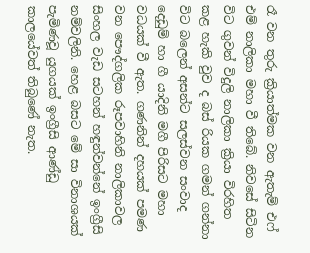රෑ වන තුරු ක්‍රියාත්මක වන ඇතැම් එෆ් එම් නාලිකා මහා වී තිබේ. නිවසේ සිටින විට ගුවන් විදුලි නාලිකා ක්‍රියා විරහිත කළ හැකි වුව ද බස් රියක ගමන් ගන්නා විට බලෙන් අසන්ට සලස්වන සංවාද දෙඩුම් හා ගී යාදිනි මගී පිරිසට මහා වධයක් වී ඇත. ගණනින් දහයක් පමණ වන පෞද්ගලික රූපවාහිනි නාලිකාවල සිංහල වැඩ සටහන් හඳුන්වන්නේ ඉංග්‍රීසි නම්වලිනි. හෙළ බසට මේ සා විනාශයක් පැමිණවූ යුගයක් ඉංග්‍රීසි ආණ්ඩු කාලයේවත් තිබුණේ නැත.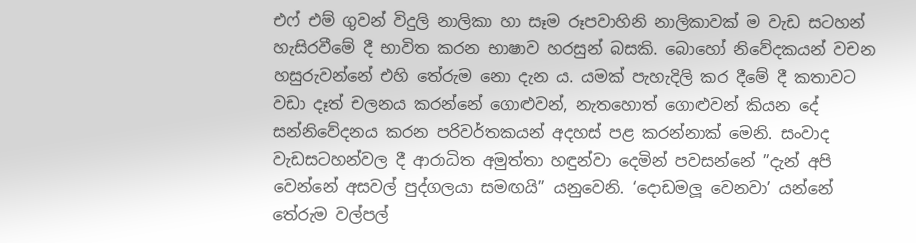එෆ් එම් ගුවන් විදුලි නාලිකා හා සෑම රූපවාහිනි නාලිකාවක් ම වැඩ සටහන් හැසිරවීමේ දී භාවිත කරන භාෂාව හරසුන් බසකි. බොහෝ නිවේදකයන් වචන හසුරුවන්නේ එහි තේරුම නො දැන ය. යමක් පැහැදිලි කර දීමේ දී කතාවට වඩා දෑත් චලනය කරන්නේ ගොළුවන්, නැතහොත් ගොළුවන් කියන දේ සන්නිවේදනය කරන පරිවර්තකයන් අදහස් පළ කරන්නාක් මෙනි. සංවාද වැඩසටහන්වල දී ආරාධිත අමුත්තා හඳුන්වා දෙමින් පවසන්නේ ”දැන් අපි වෙන්නේ අසවල් පුද්ගලයා සමඟයි” යනුවෙනි. ‘දොඩමලූ වෙනවා’ යන්නේ තේරුම වල්පල්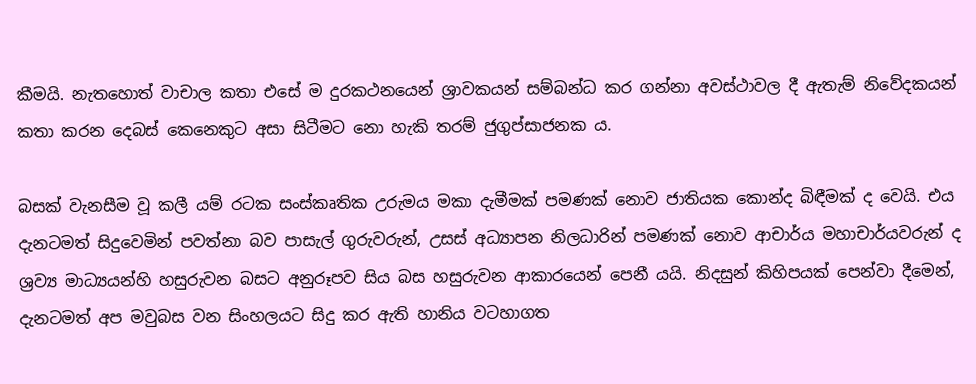කීමයි. නැතහොත් වාචාල කතා එසේ ම දුරකථනයෙන් ශ්‍රාවකයන් සම්බන්ධ කර ගන්නා අවස්ථාවල දී ඇතැම් නිවේදකයන් කතා කරන දෙබස් කෙනෙකුට අසා සිටීමට නො හැකි තරම් ජුගුප්සාජනක ය.

බසක් වැනසීම වූ කලී යම් රටක සංස්කෘතික උරුමය මකා දැමීමක් පමණක් නොව ජාතියක කොන්ද බිඳීමක් ද වෙයි. එය දැනටමත් සිදුවෙමින් පවත්නා බව පාසැල් ගුරුවරුන්, උසස් අධ්‍යාපන නිලධාරින් පමණක් නොව ආචාර්ය මහාචාර්යවරුන් ද ශ්‍රව්‍ය මාධ්‍යයන්හි හසුරුවන බසට අනුරූපව සිය බස හසුරුවන ආකාරයෙන් පෙනී යයි. නිදසුන් කිහිපයක් පෙන්වා දීමෙන්, දැනටමත් අප මවුබස වන සිංහලයට සිදු කර ඇති හානිය වටහාගත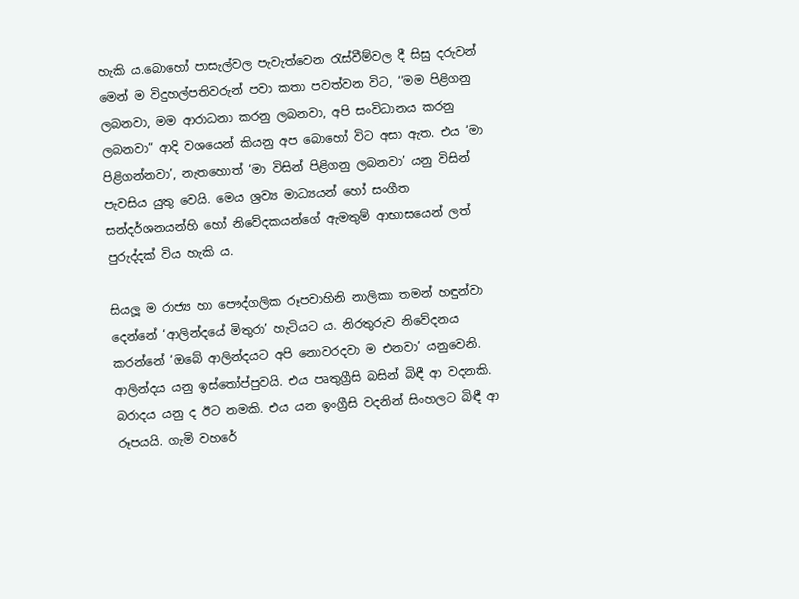හැකි ය.බොහෝ පාසැල්වල පැවැත්වෙන රැස්වීම්වල දී සිසු දරුවන් මෙන් ම විදුහල්පතිවරුන් පවා කතා පවත්වන විට, ‘‘මම පිළිගනු ලබනවා, මම ආරාධනා කරනු ලබනවා, අපි සංවිධානය කරනු ලබනවා” ආදි වශයෙන් කියනු අප බොහෝ විට අසා ඇත. එය ‘මා පිළිගන්නවා’, නැතහොත් ‘මා විසින් පිළිගනු ලබනවා’ යනු විසින් පැවසිය යුතු වෙයි. මෙය ශ්‍රව්‍ය මාධ්‍යයන් හෝ සංගීත සන්දර්ශනයන්හි හෝ නිවේදකයන්ගේ ඇමතුම් ආභාසයෙන් ලත් පුරුද්දක් විය හැකි ය.

සියලූ ම රාජ්‍ය හා පෞද්ගලික රූපවාහිනි නාලිකා තමන් හඳුන්වා දෙන්නේ ‘ආලින්දයේ මිතුරා’ හැටියට ය. නිරතුරුව නිවේදනය කරන්නේ ‘ඔබේ ආලින්දයට අපි නොවරදවා ම එනවා’ යනුවෙනි. ආලින්දය යනු ඉස්තෝප්පුවයි. එය පෘතුග්‍රීසි බසින් බිඳී ආ වදනකි. බරාදය යනු ද ඊට නමකි. එය යන ඉංග්‍රීසි වදනින් සිංහලට බිඳී ආ රූපයයි. ගැමි වහරේ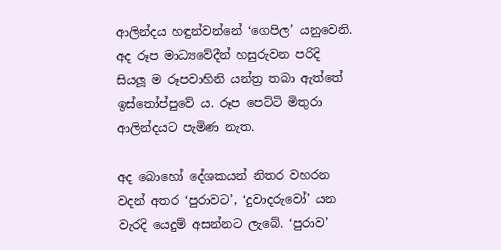ආලින්දය හඳුන්වන්නේ ‘ගෙපිල’ යනුවෙනි. අද රූප මාධ්‍යවේදීන් හසුරුවන පරිදි සියලූ ම රූපවාහිනි යන්ත්‍ර තබා ඇත්තේ ඉස්තෝප්පුවේ ය. රූප පෙට්ටි මිතුරා ආලින්දයට පැමිණ නැත.

අද බොහෝ දේශකයන් නිතර වහරන වදන් අතර ‘පුරාවට’, ‘දුවාදරුවෝ’ යන වැරදි යෙදුම් අසන්නට ලැබේ. ‘පුරාව’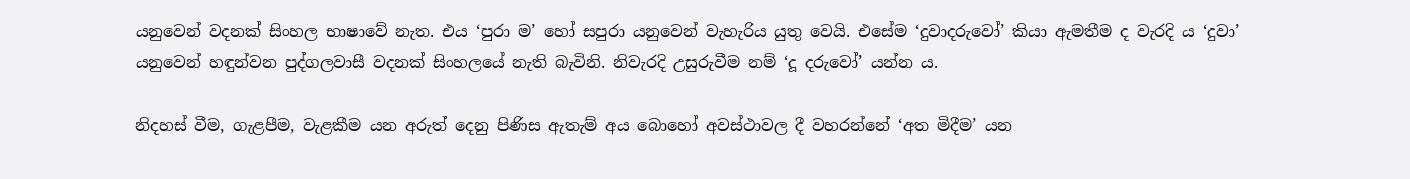යනුවෙන් වදනක් සිංහල භාෂාවේ නැත. එය ‘පුරා ම’ හෝ සපුරා යනුවෙන් වැහැරිය යුතු වෙයි. එසේම ‘දුවාදරුවෝ’ කියා ඇමතීම ද වැරදි ය ‘දුවා’ යනුවෙන් හඳුන්වන පුද්ගලවාසී වදනක් සිංහලයේ නැති බැවිනි. නිවැරදි උසුරුවීම නම් ‘දූ දරුවෝ’ යන්න ය.

නිදහස් වීම, ගැළපීම, වැළකීම යන අරුත් දෙනු පිණිස ඇතැම් අය බොහෝ අවස්ථාවල දී වහරන්නේ ‘අත මිදීම’ යන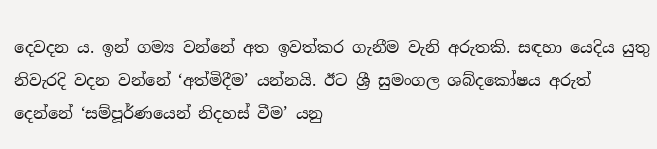දෙවදන ය. ඉන් ගම්‍ය වන්නේ අත ඉවත්කර ගැනීම වැනි අරුතකි. සඳහා යෙදිය යුතු නිවැරදි වදන වන්නේ ‘අත්මිදීම’ යන්නයි. ඊට ශ්‍රී සුමංගල ශබ්දකෝෂය අරුත් දෙන්නේ ‘සම්පූර්ණයෙන් නිදහස් වීම’ යනු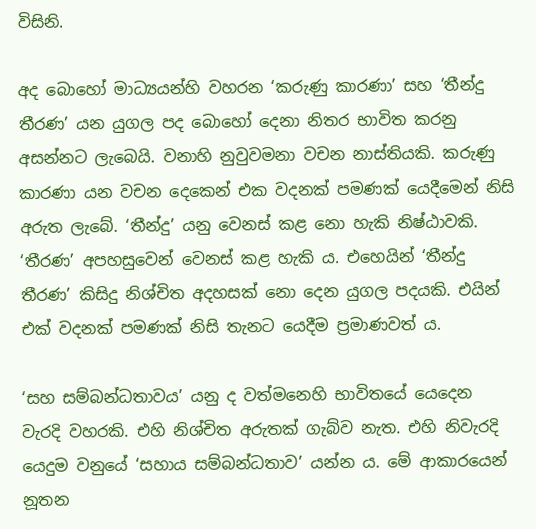විසිනි.

අද බොහෝ මාධ්‍යයන්හි වහරන ‘කරුණු කාරණා’ සහ ‘තීන්දු තීරණ’ යන යුගල පද බොහෝ දෙනා නිතර භාවිත කරනු අසන්නට ලැබෙයි. වනාහි නුවුවමනා වචන නාස්තියකි. කරුණු කාරණා යන වචන දෙකෙන් එක වදනක් පමණක් යෙදීමෙන් නිසි අරුත ලැබේ. ‘තීන්දු’ යනු වෙනස් කළ නො හැකි නිෂ්ඨාවකි. ‘තීරණ’ අපහසුවෙන් වෙනස් කළ හැකි ය. එහෙයින් ‘තීන්දු තීරණ’ කිසිදු නිශ්චිත අදහසක් නො දෙන යුගල පදයකි. එයින් එක් වදනක් පමණක් නිසි තැනට යෙදීම ප්‍රමාණවත් ය.

‘සහ සම්බන්ධතාවය’ යනු ද වත්මනෙහි භාවිතයේ යෙදෙන වැරදි වහරකි. එහි නිශ්චිත අරුතක් ගැබ්ව නැත. එහි නිවැරදි යෙදුම වනුයේ ‘සහාය සම්බන්ධතාව’ යන්න ය. මේ ආකාරයෙන් නූතන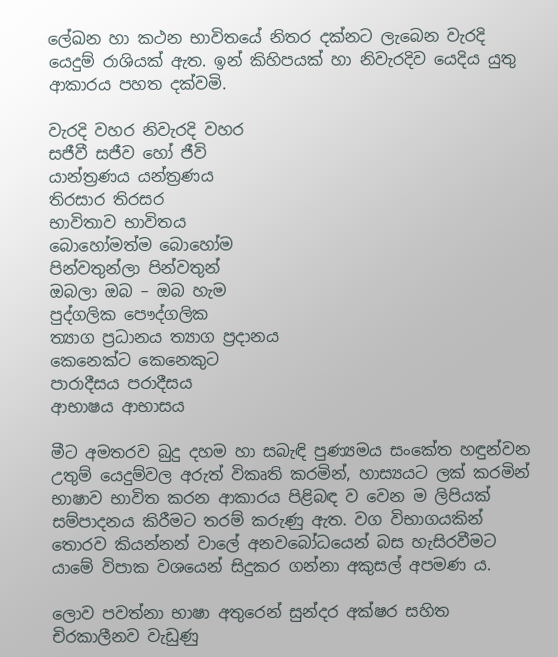ලේඛන හා කථන භාවිතයේ නිතර දක්නට ලැබෙන වැරදි යෙදුම් රාශියක් ඇත. ඉන් කිහිපයක් හා නිවැරදිව යෙදිය යුතු ආකාරය පහත දක්වමි.

වැරදි වහර නිවැරදි වහර
සජීවී සජීව හෝ ජීවි
යාන්ත්‍රණය යන්ත්‍රණය
තිරසාර තිරසර
භාවිතාව භාවිතය
බොහෝමත්ම බොහෝම
පින්වතුන්ලා පින්වතුන්
ඔබලා ඔබ – ඔබ හැම
පුද්ගලික පෞද්ගලික
ත්‍යාග ප්‍රධානය ත්‍යාග ප්‍රදානය
කෙනෙක්ට කෙනෙකුට
පාරාදීසය පරාදීසය
ආභාෂය ආභාසය

මීට අමතරව බුදු දහම හා සබැඳි පුණ්‍යමය සංකේත හඳුන්වන උතුම් යෙදුම්වල අරුත් විකෘති කරමින්, හාස්‍යයට ලක් කරමින් භාෂාව භාවිත කරන ආකාරය පිළිබඳ ව වෙන ම ලිපියක් සම්පාදනය කිරීමට තරම් කරුණු ඇත. වග විභාගයකින් තොරව කියන්නන් වාලේ අනවබෝධයෙන් බස හැසිරවීමට යාමේ විපාක වශයෙන් සිදුකර ගන්නා අකුසල් අපමණ ය.

ලොව පවත්නා භාෂා අතුරෙන් සුන්දර අක්ෂර සහිත චිරකාලීනව වැඩුණු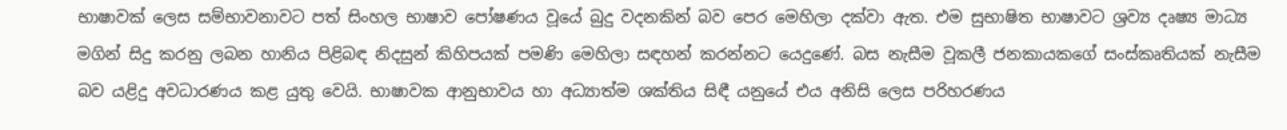භාෂාවක් ලෙස සම්භාවනාවට පත් සිංහල භාෂාව පෝෂණය වූයේ බුදු වදනකින් බව පෙර මෙහිලා දක්වා ඇත. එම සුභාෂිත භාෂාවට ශ්‍රව්‍ය දෘෂ්‍ය මාධ්‍ය මගින් සිදු කරනු ලබන හානිය පිළිබඳ නිදසුන් කිහිපයක් පමණි මෙහිලා සඳහන් කරන්නට යෙදුණේ. බස නැසීම වූකලී ජනකායකගේ සංස්කෘතියක් නැසීම බව යළිදු අවධාරණය කළ යුතු වෙයි. භාෂාවක ආනුභාවය හා අධ්‍යාත්ම ශක්තිය සිඳී යනුයේ එය අනිසි ලෙස පරිහරණය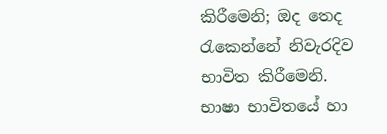කිරීමෙනි; ඔද තෙද රැකෙන්නේ නිවැරදිව භාවිත කිරීමෙනි. භාෂා භාවිතයේ හා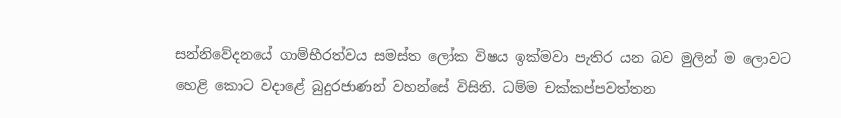සන්නිවේදනයේ ගාම්භීරත්වය සමස්ත ලෝක විෂය ඉක්මවා පැතිර යන බව මුලින් ම ලොවට හෙළි කොට වදාළේ බුදුරජාණන් වහන්සේ විසිනි. ධම්ම චක්කප්පවත්තන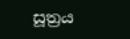සූත්‍රය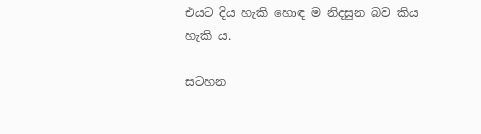එයට දිය හැකි හොඳ ම නිදසුන බව කිය හැකි ය.

සටහන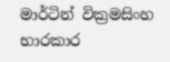මාර්ටින් වික්‍රමසිංහ භාරකාර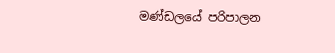මණ්ඩලයේ පරිපාලන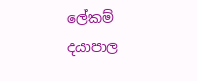ලේකම්
දයාපාල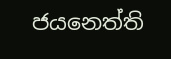ජයනෙත්ති